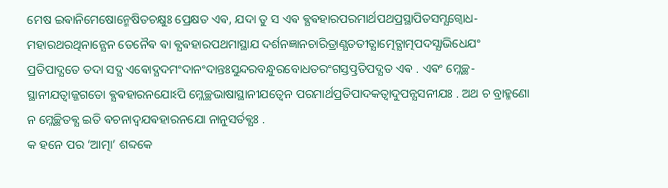ମେଷ ଇଵାନିମେଷୋନ୍ମେଷିତଚକ୍ଷୁଃ ପ୍ରେକ୍ଷତ ଏଵ, ଯଦା ତୁ ସ ଏଵ ଵ୍ଯଵହାରପରମାର୍ଥପଥପ୍ରସ୍ଥାପିତସମ୍ଯଗ୍ବୋଧ- ମହାରଥରଥିନାନ୍ଯେନ ତେନୈଵ ଵା ଵ୍ଯଵହାରପଥମାସ୍ଥାଯ ଦର୍ଶନଜ୍ଞାନଚାରିତ୍ରାଣ୍ଯତତୀତ୍ଯାତ୍ମେତ୍ଯାତ୍ମପଦସ୍ଯାଭିଧେଯଂ ପ୍ରତିପାଦ୍ଯତେ ତଦା ସଦ୍ଯ ଏଵୋଦ୍ଯଦମଂଦାନଂଦାନ୍ତଃସୁନ୍ଦରବନ୍ଧୁରବୋଧତରଂଗସ୍ତତ୍ପ୍ରତିପଦ୍ଯତ ଏଵ . ଏଵଂ ମ୍ଲେଚ୍ଛ- ସ୍ଥାନୀଯତ୍ଵାଜ୍ଜଗତୋ ଵ୍ଯଵହାରନଯୋଽପି ମ୍ଲେଚ୍ଛଭାଷାସ୍ଥାନୀଯତ୍ଵେନ ପରମାର୍ଥପ୍ରତିପାଦକତ୍ଵାଦୁପନ୍ଯସନୀଯଃ . ଅଥ ଚ ବ୍ରାହ୍ମଣୋ ନ ମ୍ଲେଚ୍ଛିତଵ୍ଯ ଇତି ଵଚନାଦ୍ଵଯଵହାରନଯୋ ନାନୁସର୍ତଵ୍ଯଃ .
କ ହନେ ପର ‘ଆତ୍ମା’ ଶବ୍ଦକେ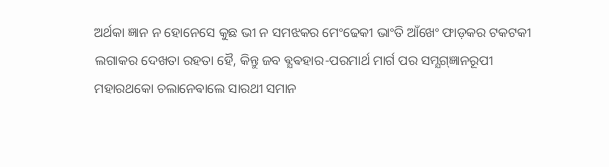ଅର୍ଥକା ଜ୍ଞାନ ନ ହୋନେସେ କୁଛ ଭୀ ନ ସମଝକର ମେଂଢେକୀ ଭାଂତି ଆଁଖେଂ ଫାଡ଼କର ଟକଟକୀ ଲଗାକର ଦେଖତା ରହତା ହୈ, କିନ୍ତୁ ଜବ ଵ୍ଯଵହାର-ପରମାର୍ଥ ମାର୍ଗ ପର ସମ୍ଯଗ୍ଜ୍ଞାନରୂପୀ ମହାରଥକୋ ଚଲାନେଵାଲେ ସାରଥୀ ସମାନ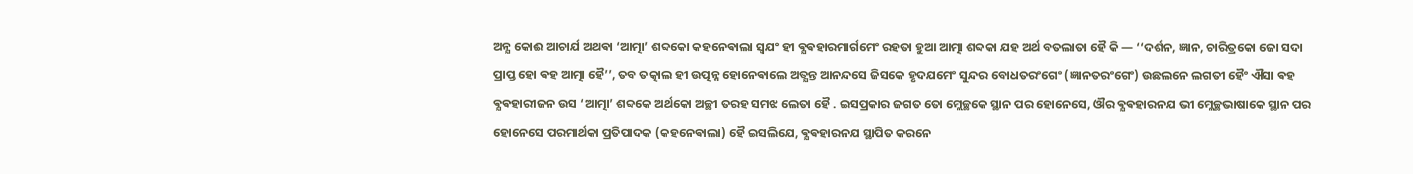ଅନ୍ଯ କୋଈ ଆଚାର୍ଯ ଅଥଵା ‘ଆତ୍ମା’ ଶବ୍ଦକୋ କହନେଵାଲା ସ୍ଵଯଂ ହୀ ଵ୍ଯଵହାରମାର୍ଗମେଂ ରହତା ହୁଆ ଆତ୍ମା ଶବ୍ଦକା ଯହ ଅର୍ଥ ବତଲାତା ହୈ କି — ‘‘ଦର୍ଶନ, ଜ୍ଞାନ, ଚାରିତ୍ରକୋ ଜୋ ସଦା ପ୍ରାପ୍ତ ହୋ ଵହ ଆତ୍ମା ହୈ’’, ତବ ତତ୍କାଲ ହୀ ଉତ୍ପନ୍ନ ହୋନେଵାଲେ ଅତ୍ଯନ୍ତ ଆନନ୍ଦସେ ଜିସକେ ହୃଦଯମେଂ ସୁନ୍ଦର ବୋଧତରଂଗେଂ (ଜ୍ଞାନତରଂଗେଂ) ଉଛଲନେ ଲଗତୀ ହୈଂ ଐସା ଵହ ଵ୍ଯଵହାରୀଜନ ଉସ ‘ଆତ୍ମା’ ଶବ୍ଦକେ ଅର୍ଥକୋ ଅଚ୍ଛୀ ତରହ ସମଝ ଲେତା ହୈ . ଇସପ୍ରକାର ଜଗତ ତୋ ମ୍ଲେଚ୍ଛକେ ସ୍ଥାନ ପର ହୋନେସେ, ଔର ଵ୍ଯଵହାରନଯ ଭୀ ମ୍ଲେଚ୍ଛଭାଷାକେ ସ୍ଥାନ ପର ହୋନେସେ ପରମାର୍ଥକା ପ୍ରତିପାଦକ (କହନେଵାଲା) ହୈ ଇସଲିଯେ, ଵ୍ଯଵହାରନଯ ସ୍ଥାପିତ କରନେ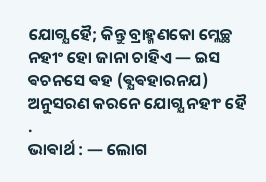ଯୋଗ୍ଯ ହୈ; କିନ୍ତୁ ବ୍ରାହ୍ମଣକୋ ମ୍ଲେଚ୍ଛ ନହୀଂ ହୋ ଜାନା ଚାହିଏ — ଇସ ଵଚନସେ ଵହ (ଵ୍ଯଵହାରନଯ) ଅନୁସରଣ କରନେ ଯୋଗ୍ଯ ନହୀଂ ହୈ .
ଭାଵାର୍ଥ : — ଲୋଗ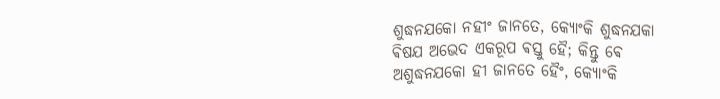ଶୁଦ୍ଧନଯକୋ ନହୀଂ ଜାନତେ, କ୍ଯୋଂକି ଶୁଦ୍ଧନଯକା ଵିଷଯ ଅଭେଦ ଏକରୂପ ଵସ୍ତୁ ହୈ; କିନ୍ତୁ ଵେ ଅଶୁଦ୍ଧନଯକୋ ହୀ ଜାନତେ ହୈଂ, କ୍ଯୋଂକି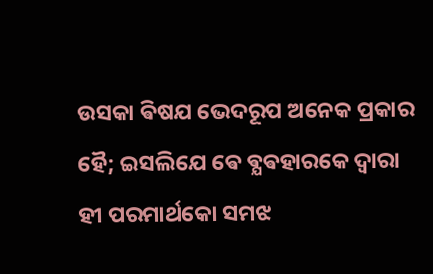ଉସକା ଵିଷଯ ଭେଦରୂପ ଅନେକ ପ୍ରକାର ହୈ; ଇସଲିଯେ ଵେ ଵ୍ଯଵହାରକେ ଦ୍ଵାରା ହୀ ପରମାର୍ଥକୋ ସମଝ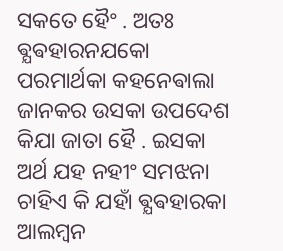ସକତେ ହୈଂ . ଅତଃ ଵ୍ଯଵହାରନଯକୋ ପରମାର୍ଥକା କହନେଵାଲା ଜାନକର ଉସକା ଉପଦେଶ କିଯା ଜାତା ହୈ . ଇସକା ଅର୍ଥ ଯହ ନହୀଂ ସମଝନା ଚାହିଏ କି ଯହାଁ ଵ୍ଯଵହାରକା ଆଲମ୍ବନ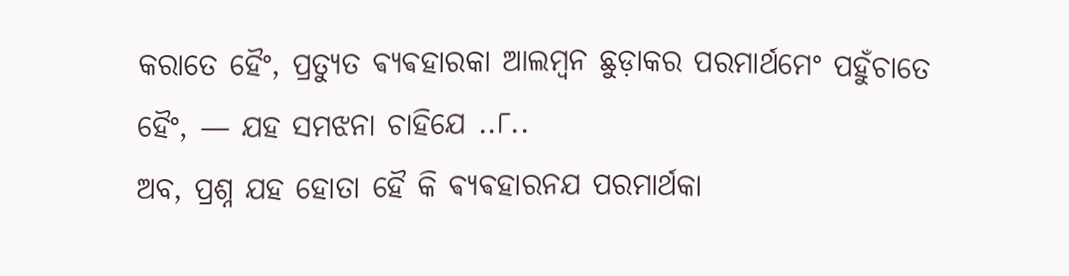କରାତେ ହୈଂ, ପ୍ରତ୍ଯୁତ ଵ୍ଯଵହାରକା ଆଲମ୍ବନ ଛୁଡ଼ାକର ପରମାର୍ଥମେଂ ପହୁଁଚାତେ ହୈଂ, — ଯହ ସମଝନା ଚାହିଯେ ..୮..
ଅବ, ପ୍ରଶ୍ନ ଯହ ହୋତା ହୈ କି ଵ୍ଯଵହାରନଯ ପରମାର୍ଥକା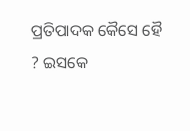ପ୍ରତିପାଦକ କୈସେ ହୈ ? ଇସକେ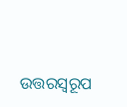ଉତ୍ତରସ୍ଵରୂପ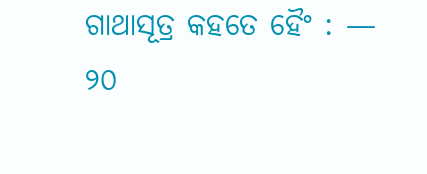ଗାଥାସୂତ୍ର କହତେ ହୈଂ : —
୨୦